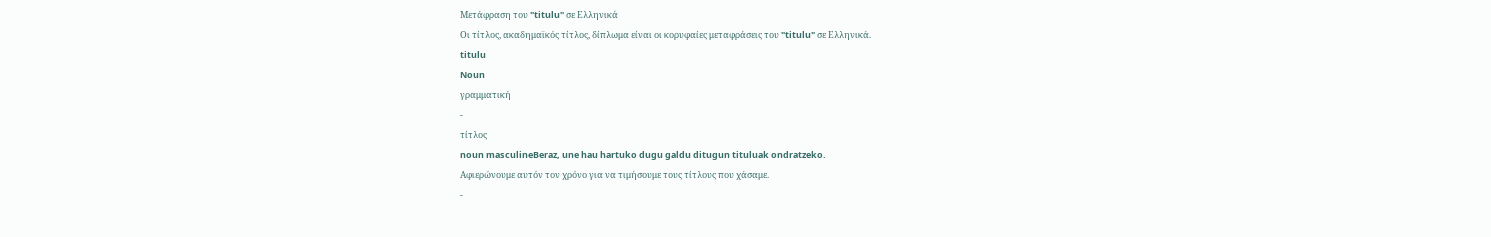Μετάφραση του "titulu" σε Ελληνικά
Οι τίτλος, ακαδημαϊκός τίτλος, δίπλωμα είναι οι κορυφαίες μεταφράσεις του "titulu" σε Ελληνικά.
titulu
Noun
γραμματική
-
τίτλος
noun masculineBeraz, une hau hartuko dugu galdu ditugun tituluak ondratzeko.
Αφιερώνουμε αυτόν τον χρόνο για να τιμήσουμε τους τίτλους που χάσαμε.
-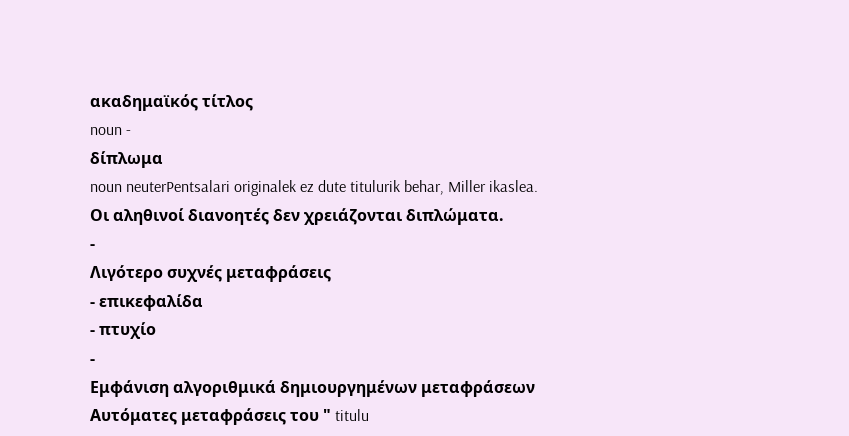ακαδημαϊκός τίτλος
noun -
δίπλωμα
noun neuterPentsalari originalek ez dute titulurik behar, Miller ikaslea.
Οι αληθινοί διανοητές δεν χρειάζονται διπλώματα.
-
Λιγότερο συχνές μεταφράσεις
- επικεφαλίδα
- πτυχίο
-
Εμφάνιση αλγοριθμικά δημιουργημένων μεταφράσεων
Αυτόματες μεταφράσεις του " titulu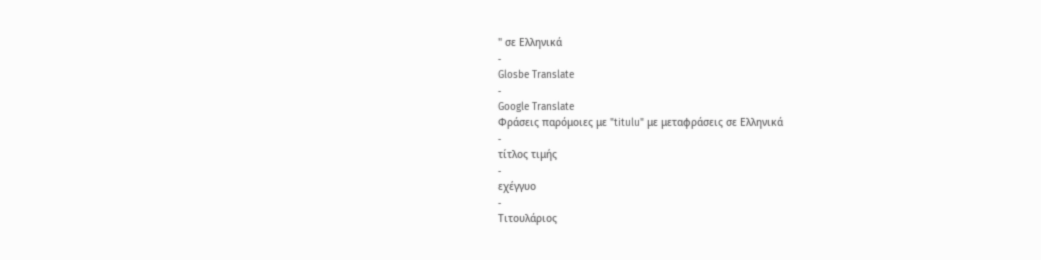" σε Ελληνικά
-
Glosbe Translate
-
Google Translate
Φράσεις παρόμοιες με "titulu" με μεταφράσεις σε Ελληνικά
-
τίτλος τιμής
-
εχέγγυο
-
Τιτουλάριος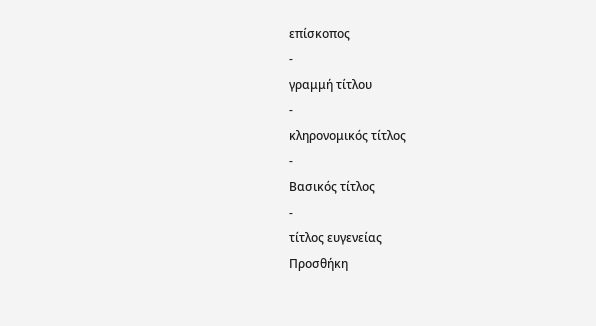επίσκοπος
-
γραμμή τίτλου
-
κληρονομικός τίτλος
-
Βασικός τίτλος
-
τίτλος ευγενείας
Προσθήκη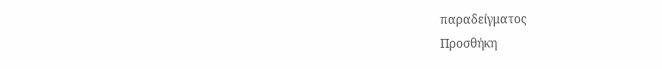παραδείγματος
Προσθήκη